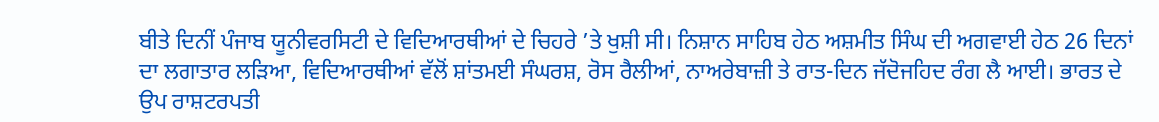ਬੀਤੇ ਦਿਨੀਂ ਪੰਜਾਬ ਯੂਨੀਵਰਸਿਟੀ ਦੇ ਵਿਦਿਆਰਥੀਆਂ ਦੇ ਚਿਹਰੇ ’ਤੇ ਖੁਸ਼ੀ ਸੀ। ਨਿਸ਼ਾਨ ਸਾਹਿਬ ਹੇਠ ਅਸ਼ਮੀਤ ਸਿੰਘ ਦੀ ਅਗਵਾਈ ਹੇਠ 26 ਦਿਨਾਂ ਦਾ ਲਗਾਤਾਰ ਲੜਿਆ, ਵਿਦਿਆਰਥੀਆਂ ਵੱਲੋਂ ਸ਼ਾਂਤਮਈ ਸੰਘਰਸ਼, ਰੋਸ ਰੈਲੀਆਂ, ਨਾਅਰੇਬਾਜ਼ੀ ਤੇ ਰਾਤ-ਦਿਨ ਜੱਦੋਜਹਿਦ ਰੰਗ ਲੈ ਆਈ। ਭਾਰਤ ਦੇ ਉਪ ਰਾਸ਼ਟਰਪਤੀ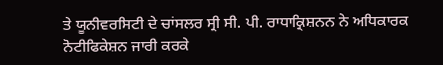ਤੇ ਯੂਨੀਵਰਸਿਟੀ ਦੇ ਚਾਂਸਲਰ ਸ੍ਰੀ ਸੀ. ਪੀ. ਰਾਧਾਕ੍ਰਿਸ਼ਨਨ ਨੇ ਅਧਿਕਾਰਕ ਨੋਟੀਫਿਕੇਸ਼ਨ ਜਾਰੀ ਕਰਕੇ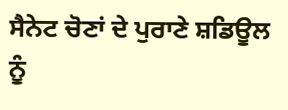ਸੈਨੇਟ ਚੋਣਾਂ ਦੇ ਪੁਰਾਣੇ ਸ਼ਡਿਊਲ ਨੂੰ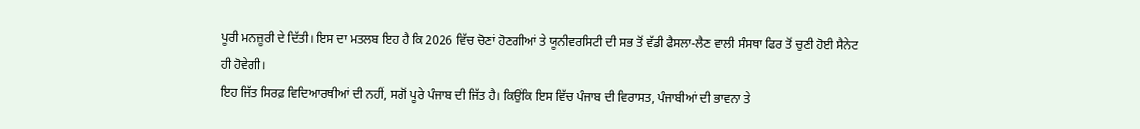ਪੂਰੀ ਮਨਜ਼ੂਰੀ ਦੇ ਦਿੱਤੀ। ਇਸ ਦਾ ਮਤਲਬ ਇਹ ਹੈ ਕਿ 2026 ਵਿੱਚ ਚੋਣਾਂ ਹੋਣਗੀਆਂ ਤੇ ਯੂਨੀਵਰਸਿਟੀ ਦੀ ਸਭ ਤੋਂ ਵੱਡੀ ਫੈਸਲਾ-ਲੈਣ ਵਾਲੀ ਸੰਸਥਾ ਫਿਰ ਤੋਂ ਚੁਣੀ ਹੋਈ ਸੈਨੇਟ ਹੀ ਹੋਵੇਗੀ।
ਇਹ ਜਿੱਤ ਸਿਰਫ਼ ਵਿਦਿਆਰਥੀਆਂ ਦੀ ਨਹੀਂ, ਸਗੋਂ ਪੂਰੇ ਪੰਜਾਬ ਦੀ ਜਿੱਤ ਹੈ। ਕਿਉਂਕਿ ਇਸ ਵਿੱਚ ਪੰਜਾਬ ਦੀ ਵਿਰਾਸਤ, ਪੰਜਾਬੀਆਂ ਦੀ ਭਾਵਨਾ ਤੇ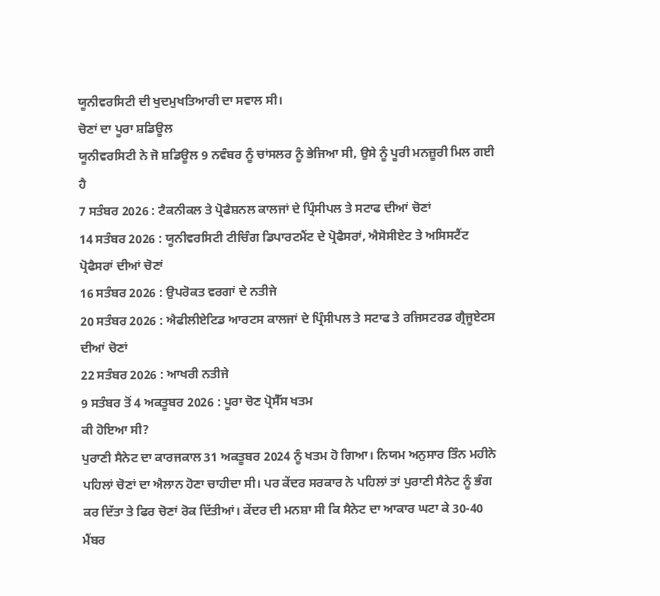ਯੂਨੀਵਰਸਿਟੀ ਦੀ ਖੁਦਮੁਖਤਿਆਰੀ ਦਾ ਸਵਾਲ ਸੀ।
ਚੋਣਾਂ ਦਾ ਪੂਰਾ ਸ਼ਡਿਊਲ
ਯੂਨੀਵਰਸਿਟੀ ਨੇ ਜੋ ਸ਼ਡਿਊਲ 9 ਨਵੰਬਰ ਨੂੰ ਚਾਂਸਲਰ ਨੂੰ ਭੇਜਿਆ ਸੀ, ਉਸੇ ਨੂੰ ਪੂਰੀ ਮਨਜ਼ੂਰੀ ਮਿਲ ਗਈ ਹੈ
7 ਸਤੰਬਰ 2026 : ਟੈਕਨੀਕਲ ਤੇ ਪ੍ਰੋਫੈਸ਼ਨਲ ਕਾਲਜਾਂ ਦੇ ਪ੍ਰਿੰਸੀਪਲ ਤੇ ਸਟਾਫ ਦੀਆਂ ਚੋਣਾਂ
14 ਸਤੰਬਰ 2026 : ਯੂਨੀਵਰਸਿਟੀ ਟੀਚਿੰਗ ਡਿਪਾਰਟਮੈਂਟ ਦੇ ਪ੍ਰੋਫੈਸਰਾਂ, ਐਸੋਸੀਏਟ ਤੇ ਅਸਿਸਟੈਂਟ ਪ੍ਰੋਫੈਸਰਾਂ ਦੀਆਂ ਚੋਣਾਂ
16 ਸਤੰਬਰ 2026 : ਉਪਰੋਕਤ ਵਰਗਾਂ ਦੇ ਨਤੀਜੇ
20 ਸਤੰਬਰ 2026 : ਐਫੀਲੀਏਟਿਡ ਆਰਟਸ ਕਾਲਜਾਂ ਦੇ ਪ੍ਰਿੰਸੀਪਲ ਤੇ ਸਟਾਫ ਤੇ ਰਜਿਸਟਰਡ ਗ੍ਰੈਜੂਏਟਸ ਦੀਆਂ ਚੋਣਾਂ
22 ਸਤੰਬਰ 2026 : ਆਖਰੀ ਨਤੀਜੇ
9 ਸਤੰਬਰ ਤੋਂ 4 ਅਕਤੂਬਰ 2026 : ਪੂਰਾ ਚੋਣ ਪ੍ਰੋਸੈੱਸ ਖਤਮ
ਕੀ ਹੋਇਆ ਸੀ?
ਪੁਰਾਣੀ ਸੈਨੇਟ ਦਾ ਕਾਰਜਕਾਲ 31 ਅਕਤੂਬਰ 2024 ਨੂੰ ਖਤਮ ਹੋ ਗਿਆ। ਨਿਯਮ ਅਨੁਸਾਰ ਤਿੰਨ ਮਹੀਨੇ ਪਹਿਲਾਂ ਚੋਣਾਂ ਦਾ ਐਲਾਨ ਹੋਣਾ ਚਾਹੀਦਾ ਸੀ। ਪਰ ਕੇਂਦਰ ਸਰਕਾਰ ਨੇ ਪਹਿਲਾਂ ਤਾਂ ਪੁਰਾਣੀ ਸੈਨੇਟ ਨੂੰ ਭੰਗ ਕਰ ਦਿੱਤਾ ਤੇ ਫਿਰ ਚੋਣਾਂ ਰੋਕ ਦਿੱਤੀਆਂ। ਕੇਂਦਰ ਦੀ ਮਨਸ਼ਾ ਸੀ ਕਿ ਸੈਨੇਟ ਦਾ ਆਕਾਰ ਘਟਾ ਕੇ 30-40 ਮੈਂਬਰ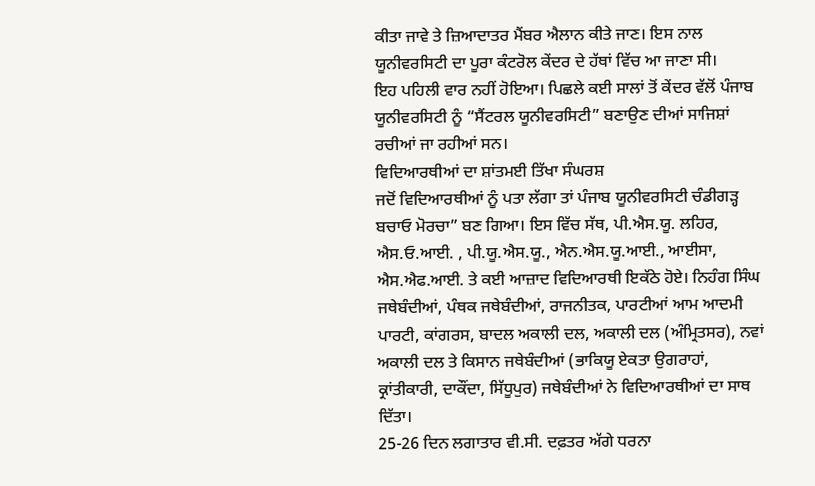ਕੀਤਾ ਜਾਵੇ ਤੇ ਜ਼ਿਆਦਾਤਰ ਮੈਂਬਰ ਐਲਾਨ ਕੀਤੇ ਜਾਣ। ਇਸ ਨਾਲ ਯੂਨੀਵਰਸਿਟੀ ਦਾ ਪੂਰਾ ਕੰਟਰੋਲ ਕੇਂਦਰ ਦੇ ਹੱਥਾਂ ਵਿੱਚ ਆ ਜਾਣਾ ਸੀ।
ਇਹ ਪਹਿਲੀ ਵਾਰ ਨਹੀਂ ਹੋਇਆ। ਪਿਛਲੇ ਕਈ ਸਾਲਾਂ ਤੋਂ ਕੇਂਦਰ ਵੱਲੋਂ ਪੰਜਾਬ ਯੂਨੀਵਰਸਿਟੀ ਨੂੰ “ਸੈਂਟਰਲ ਯੂਨੀਵਰਸਿਟੀ” ਬਣਾਉਣ ਦੀਆਂ ਸਾਜਿਸ਼ਾਂ ਰਚੀਆਂ ਜਾ ਰਹੀਆਂ ਸਨ।
ਵਿਦਿਆਰਥੀਆਂ ਦਾ ਸ਼ਾਂਤਮਈ ਤਿੱਖਾ ਸੰਘਰਸ਼
ਜਦੋਂ ਵਿਦਿਆਰਥੀਆਂ ਨੂੰ ਪਤਾ ਲੱਗਾ ਤਾਂ ਪੰਜਾਬ ਯੂਨੀਵਰਸਿਟੀ ਚੰਡੀਗੜ੍ਹ ਬਚਾਓ ਮੋਰਚਾ” ਬਣ ਗਿਆ। ਇਸ ਵਿੱਚ ਸੱਥ, ਪੀ.ਐਸ.ਯੂ. ਲਹਿਰ, ਐਸ.ਓ.ਆਈ. , ਪੀ.ਯੂ.ਐਸ.ਯੂ., ਐਨ.ਐਸ.ਯੂ.ਆਈ., ਆਈਸਾ, ਐਸ.ਐਫ.ਆਈ. ਤੇ ਕਈ ਆਜ਼ਾਦ ਵਿਦਿਆਰਥੀ ਇਕੱਠੇ ਹੋਏ। ਨਿਹੰਗ ਸਿੰਘ ਜਥੇਬੰਦੀਆਂ, ਪੰਥਕ ਜਥੇਬੰਦੀਆਂ, ਰਾਜਨੀਤਕ, ਪਾਰਟੀਆਂ ਆਮ ਆਦਮੀ ਪਾਰਟੀ, ਕਾਂਗਰਸ, ਬਾਦਲ ਅਕਾਲੀ ਦਲ, ਅਕਾਲੀ ਦਲ (ਅੰਮ੍ਰਿਤਸਰ), ਨਵਾਂ ਅਕਾਲੀ ਦਲ ਤੇ ਕਿਸਾਨ ਜਥੇਬੰਦੀਆਂ (ਭਾਕਿਯੂ ਏਕਤਾ ਉਗਰਾਹਾਂ, ਕ੍ਰਾਂਤੀਕਾਰੀ, ਦਾਕੌਂਦਾ, ਸਿੱਧੂਪੁਰ) ਜਥੇਬੰਦੀਆਂ ਨੇ ਵਿਦਿਆਰਥੀਆਂ ਦਾ ਸਾਥ ਦਿੱਤਾ।
25-26 ਦਿਨ ਲਗਾਤਾਰ ਵੀ.ਸੀ. ਦਫ਼ਤਰ ਅੱਗੇ ਧਰਨਾ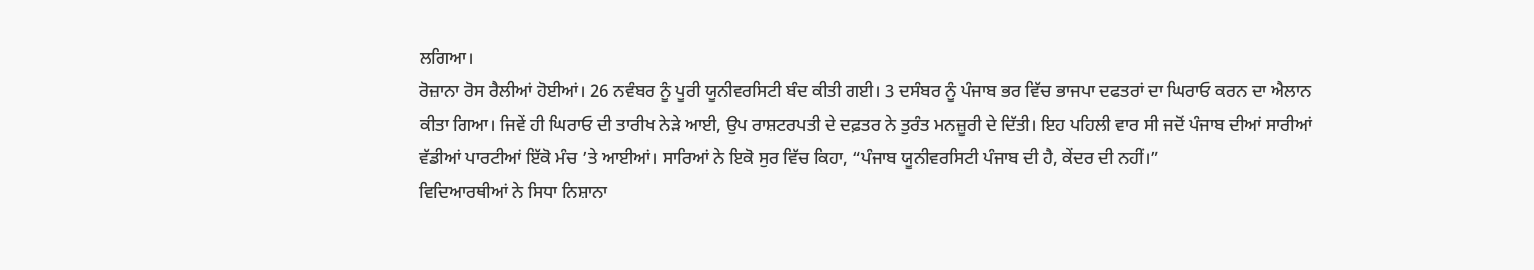ਲਗਿਆ।
ਰੋਜ਼ਾਨਾ ਰੋਸ ਰੈਲੀਆਂ ਹੋਈਆਂ। 26 ਨਵੰਬਰ ਨੂੰ ਪੂਰੀ ਯੂਨੀਵਰਸਿਟੀ ਬੰਦ ਕੀਤੀ ਗਈ। 3 ਦਸੰਬਰ ਨੂੰ ਪੰਜਾਬ ਭਰ ਵਿੱਚ ਭਾਜਪਾ ਦਫਤਰਾਂ ਦਾ ਘਿਰਾਓ ਕਰਨ ਦਾ ਐਲਾਨ ਕੀਤਾ ਗਿਆ। ਜਿਵੇਂ ਹੀ ਘਿਰਾਓ ਦੀ ਤਾਰੀਖ ਨੇੜੇ ਆਈ, ਉਪ ਰਾਸ਼ਟਰਪਤੀ ਦੇ ਦਫ਼ਤਰ ਨੇ ਤੁਰੰਤ ਮਨਜ਼ੂਰੀ ਦੇ ਦਿੱਤੀ। ਇਹ ਪਹਿਲੀ ਵਾਰ ਸੀ ਜਦੋਂ ਪੰਜਾਬ ਦੀਆਂ ਸਾਰੀਆਂ ਵੱਡੀਆਂ ਪਾਰਟੀਆਂ ਇੱਕੋ ਮੰਚ ’ਤੇ ਆਈਆਂ। ਸਾਰਿਆਂ ਨੇ ਇਕੋ ਸੁਰ ਵਿੱਚ ਕਿਹਾ, “ਪੰਜਾਬ ਯੂਨੀਵਰਸਿਟੀ ਪੰਜਾਬ ਦੀ ਹੈ, ਕੇਂਦਰ ਦੀ ਨਹੀਂ।”
ਵਿਦਿਆਰਥੀਆਂ ਨੇ ਸਿਧਾ ਨਿਸ਼ਾਨਾ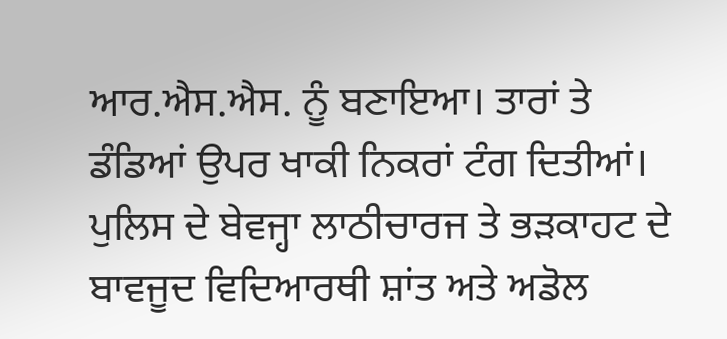ਆਰ.ਐਸ.ਐਸ. ਨੂੰ ਬਣਾਇਆ। ਤਾਰਾਂ ਤੇ ਡੰਡਿਆਂ ਉਪਰ ਖਾਕੀ ਨਿਕਰਾਂ ਟੰਗ ਦਿਤੀਆਂ। ਪੁਲਿਸ ਦੇ ਬੇਵਜ੍ਹਾ ਲਾਠੀਚਾਰਜ ਤੇ ਭੜਕਾਹਟ ਦੇ ਬਾਵਜੂਦ ਵਿਦਿਆਰਥੀ ਸ਼ਾਂਤ ਅਤੇ ਅਡੋਲ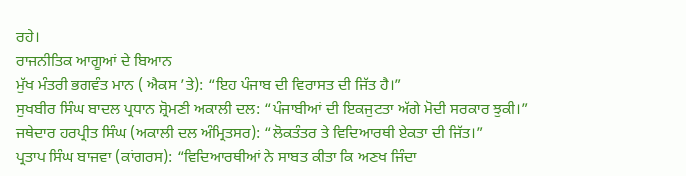ਰਹੇ।
ਰਾਜਨੀਤਿਕ ਆਗੂਆਂ ਦੇ ਬਿਆਨ
ਮੁੱਖ ਮੰਤਰੀ ਭਗਵੰਤ ਮਾਨ ( ਐਕਸ ’ਤੇ): “ਇਹ ਪੰਜਾਬ ਦੀ ਵਿਰਾਸਤ ਦੀ ਜਿੱਤ ਹੈ।”
ਸੁਖਬੀਰ ਸਿੰਘ ਬਾਦਲ ਪ੍ਰਧਾਨ ਸ਼੍ਰੋਮਣੀ ਅਕਾਲੀ ਦਲ: “ਪੰਜਾਬੀਆਂ ਦੀ ਇਕਜੁਟਤਾ ਅੱਗੇ ਮੋਦੀ ਸਰਕਾਰ ਝੁਕੀ।”
ਜਥੇਦਾਰ ਹਰਪ੍ਰੀਤ ਸਿੰਘ (ਅਕਾਲੀ ਦਲ ਅੰਮ੍ਰਿਤਸਰ): “ਲੋਕਤੰਤਰ ਤੇ ਵਿਦਿਆਰਥੀ ਏਕਤਾ ਦੀ ਜਿੱਤ।”
ਪ੍ਰਤਾਪ ਸਿੰਘ ਬਾਜਵਾ (ਕਾਂਗਰਸ): “ਵਿਦਿਆਰਥੀਆਂ ਨੇ ਸਾਬਤ ਕੀਤਾ ਕਿ ਅਣਖ ਜਿੰਦਾ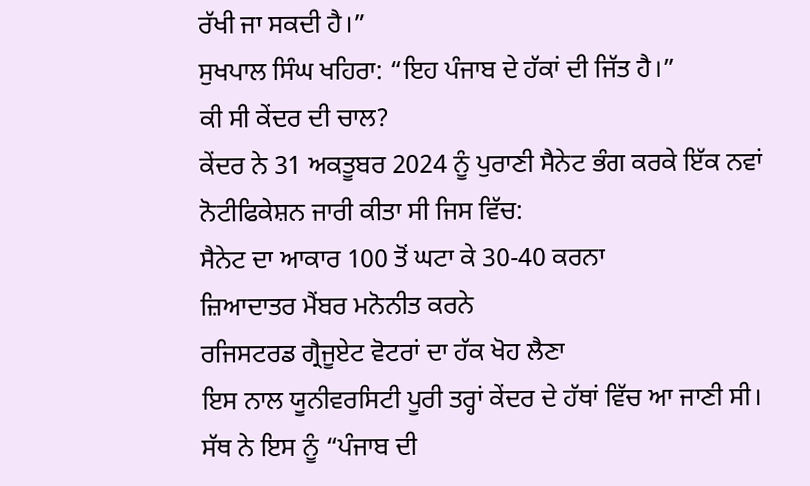ਰੱਖੀ ਜਾ ਸਕਦੀ ਹੈ।”
ਸੁਖਪਾਲ ਸਿੰਘ ਖਹਿਰਾ: “ਇਹ ਪੰਜਾਬ ਦੇ ਹੱਕਾਂ ਦੀ ਜਿੱਤ ਹੈ।”
ਕੀ ਸੀ ਕੇਂਦਰ ਦੀ ਚਾਲ?
ਕੇਂਦਰ ਨੇ 31 ਅਕਤੂਬਰ 2024 ਨੂੰ ਪੁਰਾਣੀ ਸੈਨੇਟ ਭੰਗ ਕਰਕੇ ਇੱਕ ਨਵਾਂ ਨੋਟੀਫਿਕੇਸ਼ਨ ਜਾਰੀ ਕੀਤਾ ਸੀ ਜਿਸ ਵਿੱਚ:
ਸੈਨੇਟ ਦਾ ਆਕਾਰ 100 ਤੋਂ ਘਟਾ ਕੇ 30-40 ਕਰਨਾ
ਜ਼ਿਆਦਾਤਰ ਮੈਂਬਰ ਮਨੋਨੀਤ ਕਰਨੇ
ਰਜਿਸਟਰਡ ਗ੍ਰੈਜੂਏਟ ਵੋਟਰਾਂ ਦਾ ਹੱਕ ਖੋਹ ਲੈਣਾ
ਇਸ ਨਾਲ ਯੂਨੀਵਰਸਿਟੀ ਪੂਰੀ ਤਰ੍ਹਾਂ ਕੇਂਦਰ ਦੇ ਹੱਥਾਂ ਵਿੱਚ ਆ ਜਾਣੀ ਸੀ। ਸੱਥ ਨੇ ਇਸ ਨੂੰ “ਪੰਜਾਬ ਦੀ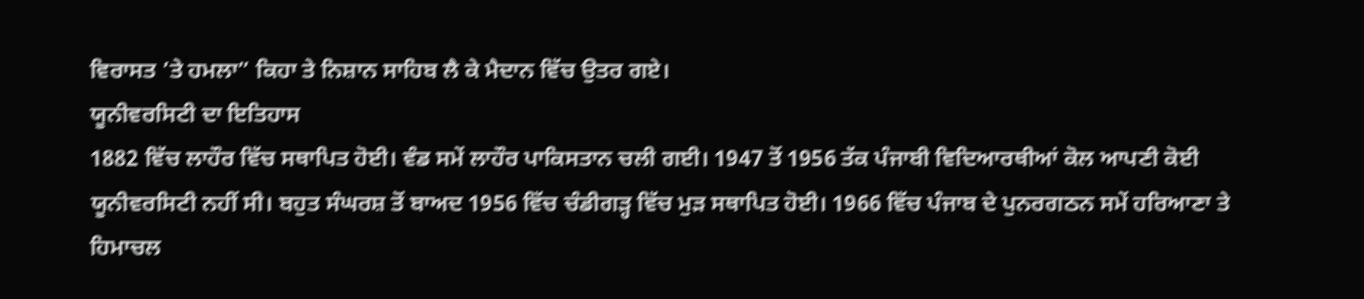ਵਿਰਾਸਤ ’ਤੇ ਹਮਲਾ” ਕਿਹਾ ਤੇ ਨਿਸ਼ਾਨ ਸਾਹਿਬ ਲੈ ਕੇ ਮੈਦਾਨ ਵਿੱਚ ਉਤਰ ਗਏ।
ਯੂਨੀਵਰਸਿਟੀ ਦਾ ਇਤਿਹਾਸ
1882 ਵਿੱਚ ਲਾਹੌਰ ਵਿੱਚ ਸਥਾਪਿਤ ਹੋਈ। ਵੰਡ ਸਮੇਂ ਲਾਹੌਰ ਪਾਕਿਸਤਾਨ ਚਲੀ ਗਈ। 1947 ਤੋਂ 1956 ਤੱਕ ਪੰਜਾਬੀ ਵਿਦਿਆਰਥੀਆਂ ਕੋਲ ਆਪਣੀ ਕੋਈ ਯੂਨੀਵਰਸਿਟੀ ਨਹੀਂ ਸੀ। ਬਹੁਤ ਸੰਘਰਸ਼ ਤੋਂ ਬਾਅਦ 1956 ਵਿੱਚ ਚੰਡੀਗੜ੍ਹ ਵਿੱਚ ਮੁੜ ਸਥਾਪਿਤ ਹੋਈ। 1966 ਵਿੱਚ ਪੰਜਾਬ ਦੇ ਪੁਨਰਗਠਨ ਸਮੇਂ ਹਰਿਆਣਾ ਤੇ ਹਿਮਾਚਲ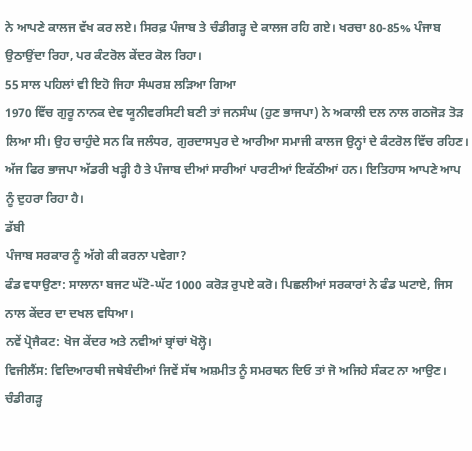ਨੇ ਆਪਣੇ ਕਾਲਜ ਵੱਖ ਕਰ ਲਏ। ਸਿਰਫ਼ ਪੰਜਾਬ ਤੇ ਚੰਡੀਗੜ੍ਹ ਦੇ ਕਾਲਜ ਰਹਿ ਗਏ। ਖਰਚਾ 80-85% ਪੰਜਾਬ ਉਠਾਉਂਦਾ ਰਿਹਾ, ਪਰ ਕੰਟਰੋਲ ਕੇਂਦਰ ਕੋਲ ਰਿਹਾ।
55 ਸਾਲ ਪਹਿਲਾਂ ਵੀ ਇਹੋ ਜਿਹਾ ਸੰਘਰਸ਼ ਲੜਿਆ ਗਿਆ
1970 ਵਿੱਚ ਗੁਰੂ ਨਾਨਕ ਦੇਵ ਯੂਨੀਵਰਸਿਟੀ ਬਣੀ ਤਾਂ ਜਨਸੰਘ (ਹੁਣ ਭਾਜਪਾ) ਨੇ ਅਕਾਲੀ ਦਲ ਨਾਲ ਗਠਜੋੜ ਤੋੜ ਲਿਆ ਸੀ। ਉਹ ਚਾਹੁੰਦੇ ਸਨ ਕਿ ਜਲੰਧਰ, ਗੁਰਦਾਸਪੁਰ ਦੇ ਆਰੀਆ ਸਮਾਜੀ ਕਾਲਜ ਉਨ੍ਹਾਂ ਦੇ ਕੰਟਰੋਲ ਵਿੱਚ ਰਹਿਣ। ਅੱਜ ਫਿਰ ਭਾਜਪਾ ਅੱਡਰੀ ਖੜ੍ਹੀ ਹੈ ਤੇ ਪੰਜਾਬ ਦੀਆਂ ਸਾਰੀਆਂ ਪਾਰਟੀਆਂ ਇਕੱਠੀਆਂ ਹਨ। ਇਤਿਹਾਸ ਆਪਣੇ ਆਪ ਨੂੰ ਦੁਹਰਾ ਰਿਹਾ ਹੈ।
ਡੱਬੀ
ਪੰਜਾਬ ਸਰਕਾਰ ਨੂੰ ਅੱਗੇ ਕੀ ਕਰਨਾ ਪਵੇਗਾ?
ਫੰਡ ਵਧਾਉਣਾ: ਸਾਲਾਨਾ ਬਜਟ ਘੱਟੋ-ਘੱਟ 1000 ਕਰੋੜ ਰੁਪਏ ਕਰੋ। ਪਿਛਲੀਆਂ ਸਰਕਾਰਾਂ ਨੇ ਫੰਡ ਘਟਾਏ, ਜਿਸ ਨਾਲ ਕੇਂਦਰ ਦਾ ਦਖਲ ਵਧਿਆ।
ਨਵੇਂ ਪ੍ਰੋਜੈਕਟ: ਖੋਜ ਕੇਂਦਰ ਅਤੇ ਨਵੀਆਂ ਬ੍ਰਾਂਚਾਂ ਖੋਲ੍ਹੋ।
ਵਿਜੀਲੈਂਸ: ਵਿਦਿਆਰਥੀ ਜਥੇਬੰਦੀਆਂ ਜਿਵੇਂ ਸੱਥ ਅਸ਼ਮੀਤ ਨੂੰ ਸਮਰਥਨ ਦਿਓ ਤਾਂ ਜੋ ਅਜਿਹੇ ਸੰਕਟ ਨਾ ਆਉਣ।
ਚੰਡੀਗੜ੍ਹ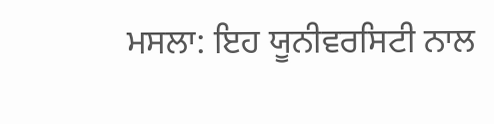ਮਸਲਾ: ਇਹ ਯੂਨੀਵਰਸਿਟੀ ਨਾਲ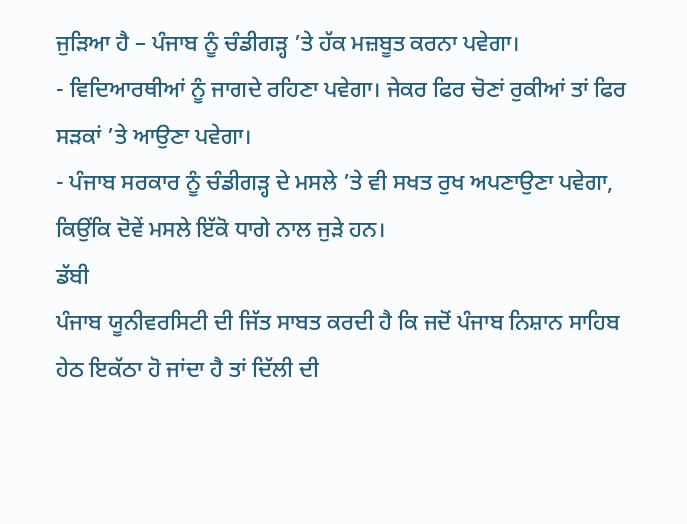ਜੁੜਿਆ ਹੈ – ਪੰਜਾਬ ਨੂੰ ਚੰਡੀਗੜ੍ਹ ’ਤੇ ਹੱਕ ਮਜ਼ਬੂਤ ਕਰਨਾ ਪਵੇਗਾ।
- ਵਿਦਿਆਰਥੀਆਂ ਨੂੰ ਜਾਗਦੇ ਰਹਿਣਾ ਪਵੇਗਾ। ਜੇਕਰ ਫਿਰ ਚੋਣਾਂ ਰੁਕੀਆਂ ਤਾਂ ਫਿਰ ਸੜਕਾਂ ’ਤੇ ਆਉਣਾ ਪਵੇਗਾ।
- ਪੰਜਾਬ ਸਰਕਾਰ ਨੂੰ ਚੰਡੀਗੜ੍ਹ ਦੇ ਮਸਲੇ ’ਤੇ ਵੀ ਸਖਤ ਰੁਖ ਅਪਣਾਉਣਾ ਪਵੇਗਾ, ਕਿਉਂਕਿ ਦੋਵੇਂ ਮਸਲੇ ਇੱਕੋ ਧਾਗੇ ਨਾਲ ਜੁੜੇ ਹਨ।
ਡੱਬੀ
ਪੰਜਾਬ ਯੂਨੀਵਰਸਿਟੀ ਦੀ ਜਿੱਤ ਸਾਬਤ ਕਰਦੀ ਹੈ ਕਿ ਜਦੋਂ ਪੰਜਾਬ ਨਿਸ਼ਾਨ ਸਾਹਿਬ ਹੇਠ ਇਕੱਠਾ ਹੋ ਜਾਂਦਾ ਹੈ ਤਾਂ ਦਿੱਲੀ ਦੀ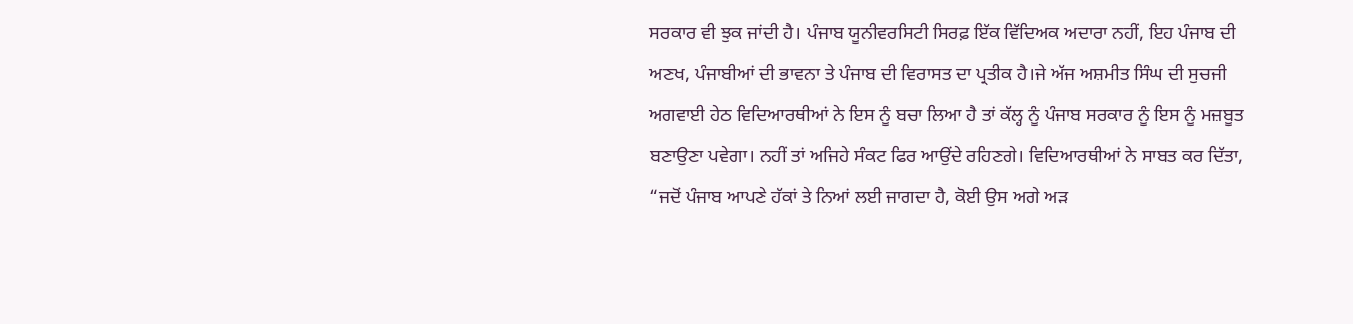ਸਰਕਾਰ ਵੀ ਝੁਕ ਜਾਂਦੀ ਹੈ। ਪੰਜਾਬ ਯੂਨੀਵਰਸਿਟੀ ਸਿਰਫ਼ ਇੱਕ ਵਿੱਦਿਅਕ ਅਦਾਰਾ ਨਹੀਂ, ਇਹ ਪੰਜਾਬ ਦੀ ਅਣਖ, ਪੰਜਾਬੀਆਂ ਦੀ ਭਾਵਨਾ ਤੇ ਪੰਜਾਬ ਦੀ ਵਿਰਾਸਤ ਦਾ ਪ੍ਰਤੀਕ ਹੈ।ਜੇ ਅੱਜ ਅਸ਼ਮੀਤ ਸਿੰਘ ਦੀ ਸੁਚਜੀ ਅਗਵਾਈ ਹੇਠ ਵਿਦਿਆਰਥੀਆਂ ਨੇ ਇਸ ਨੂੰ ਬਚਾ ਲਿਆ ਹੈ ਤਾਂ ਕੱਲ੍ਹ ਨੂੰ ਪੰਜਾਬ ਸਰਕਾਰ ਨੂੰ ਇਸ ਨੂੰ ਮਜ਼ਬੂਤ ਬਣਾਉਣਾ ਪਵੇਗਾ। ਨਹੀਂ ਤਾਂ ਅਜਿਹੇ ਸੰਕਟ ਫਿਰ ਆਉਂਦੇ ਰਹਿਣਗੇ। ਵਿਦਿਆਰਥੀਆਂ ਨੇ ਸਾਬਤ ਕਰ ਦਿੱਤਾ, “ਜਦੋਂ ਪੰਜਾਬ ਆਪਣੇ ਹੱਕਾਂ ਤੇ ਨਿਆਂ ਲਈ ਜਾਗਦਾ ਹੈ, ਕੋਈ ਉਸ ਅਗੇ ਅੜ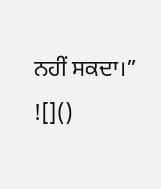ਨਹੀਂ ਸਕਦਾ।”
![]()